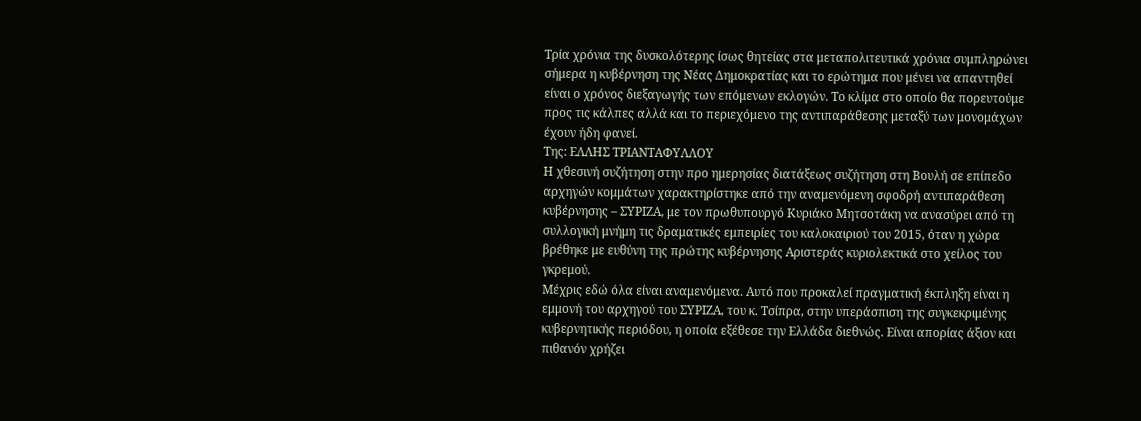Τρία χρόνια της δυσκολότερης ίσως θητείας στα μεταπολιτευτικά χρόνια συμπληρώνει σήμερα η κυβέρνηση της Νέας Δημοκρατίας και το ερώτημα που μένει να απαντηθεί είναι ο χρόνος διεξαγωγής των επόμενων εκλογών. Το κλίμα στο οποίο θα πορευτούμε προς τις κάλπες αλλά και το περιεχόμενο της αντιπαράθεσης μεταξύ των μονομάχων έχουν ήδη φανεί.
Της: ΕΛΛΗΣ ΤΡΙΑΝΤΑΦΥΛΛΟΥ
Η χθεσινή συζήτηση στην προ ημερησίας διατάξεως συζήτηση στη Βουλή σε επίπεδο αρχηγών κομμάτων χαρακτηρίστηκε από την αναμενόμενη σφοδρή αντιπαράθεση κυβέρνησης – ΣΥΡΙΖΑ, με τον πρωθυπουργό Κυριάκο Μητσοτάκη να ανασύρει από τη συλλογική μνήμη τις δραματικές εμπειρίες του καλοκαιριού του 2015, όταν η χώρα βρέθηκε με ευθύνη της πρώτης κυβέρνησης Αριστεράς κυριολεκτικά στο χείλος του γκρεμού.
Μέχρις εδώ όλα είναι αναμενόμενα. Αυτό που προκαλεί πραγματική έκπληξη είναι η εμμονή του αρχηγού του ΣΥΡΙΖΑ, του κ. Τσίπρα, στην υπεράσπιση της συγκεκριμένης κυβερνητικής περιόδου, η οποία εξέθεσε την Ελλάδα διεθνώς. Είναι απορίας άξιον και πιθανόν χρήζει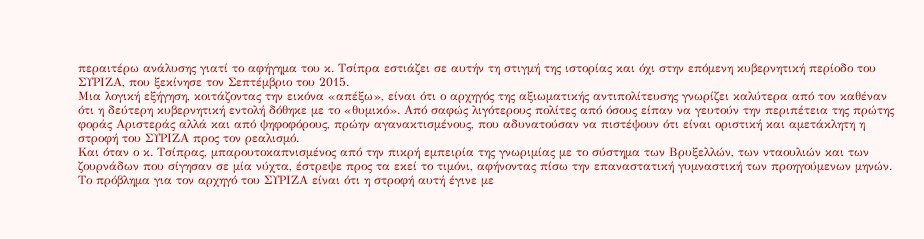περαιτέρω ανάλυσης γιατί το αφήγημα του κ. Τσίπρα εστιάζει σε αυτήν τη στιγμή της ιστορίας και όχι στην επόμενη κυβερνητική περίοδο του ΣΥΡΙΖΑ, που ξεκίνησε τον Σεπτέμβριο του 2015.
Μια λογική εξήγηση, κοιτάζοντας την εικόνα «απέξω», είναι ότι ο αρχηγός της αξιωματικής αντιπολίτευσης γνωρίζει καλύτερα από τον καθέναν ότι η δεύτερη κυβερνητική εντολή δόθηκε με το «θυμικό». Από σαφώς λιγότερους πολίτες από όσους είπαν να γευτούν την περιπέτεια της πρώτης φοράς Αριστεράς αλλά και από ψηφοφόρους, πρώην αγανακτισμένους, που αδυνατούσαν να πιστέψουν ότι είναι οριστική και αμετάκλητη η στροφή του ΣΥΡΙΖΑ προς τον ρεαλισμό.
Και όταν ο κ. Τσίπρας, μπαρουτοκαπνισμένος από την πικρή εμπειρία της γνωριμίας με το σύστημα των Βρυξελλών, των νταουλιών και των ζουρνάδων που σίγησαν σε μία νύχτα, έστρεψε προς τα εκεί το τιμόνι, αφήνοντας πίσω την επαναστατική γυμναστική των προηγούμενων μηνών.
Το πρόβλημα για τον αρχηγό του ΣΥΡΙΖΑ είναι ότι η στροφή αυτή έγινε με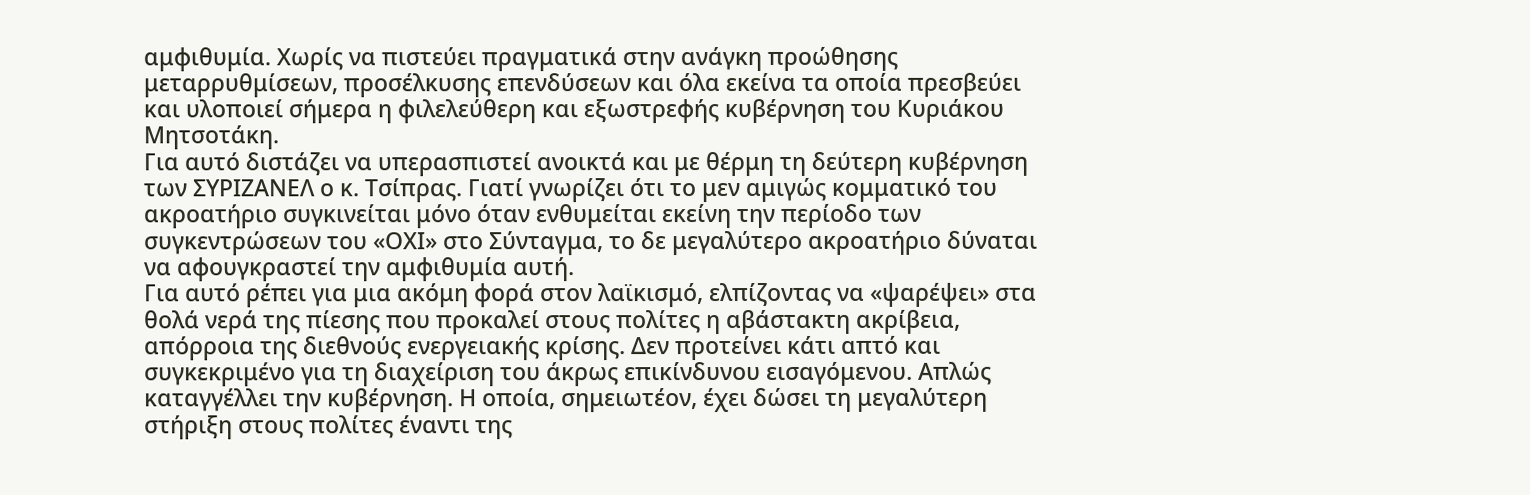αμφιθυμία. Χωρίς να πιστεύει πραγματικά στην ανάγκη προώθησης μεταρρυθμίσεων, προσέλκυσης επενδύσεων και όλα εκείνα τα οποία πρεσβεύει και υλοποιεί σήμερα η φιλελεύθερη και εξωστρεφής κυβέρνηση του Κυριάκου Μητσοτάκη.
Για αυτό διστάζει να υπερασπιστεί ανοικτά και με θέρμη τη δεύτερη κυβέρνηση των ΣΥΡΙΖΑΝΕΛ ο κ. Τσίπρας. Γιατί γνωρίζει ότι το μεν αμιγώς κομματικό του ακροατήριο συγκινείται μόνο όταν ενθυμείται εκείνη την περίοδο των συγκεντρώσεων του «ΟΧΙ» στο Σύνταγμα, το δε μεγαλύτερο ακροατήριο δύναται να αφουγκραστεί την αμφιθυμία αυτή.
Για αυτό ρέπει για μια ακόμη φορά στον λαϊκισμό, ελπίζοντας να «ψαρέψει» στα θολά νερά της πίεσης που προκαλεί στους πολίτες η αβάστακτη ακρίβεια, απόρροια της διεθνούς ενεργειακής κρίσης. Δεν προτείνει κάτι απτό και συγκεκριμένο για τη διαχείριση του άκρως επικίνδυνου εισαγόμενου. Απλώς καταγγέλλει την κυβέρνηση. Η οποία, σημειωτέον, έχει δώσει τη μεγαλύτερη στήριξη στους πολίτες έναντι της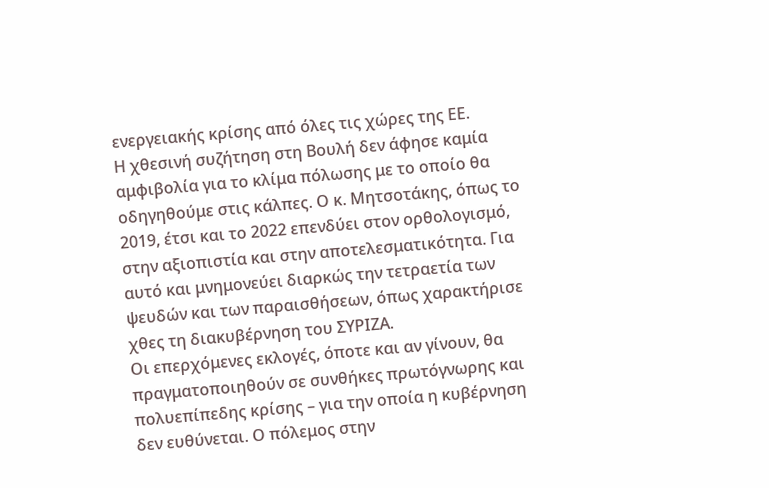ενεργειακής κρίσης από όλες τις χώρες της ΕΕ.
Η χθεσινή συζήτηση στη Βουλή δεν άφησε καμία αμφιβολία για το κλίμα πόλωσης με το οποίο θα οδηγηθούμε στις κάλπες. Ο κ. Μητσοτάκης, όπως το 2019, έτσι και το 2022 επενδύει στον ορθολογισμό, στην αξιοπιστία και στην αποτελεσματικότητα. Για αυτό και μνημονεύει διαρκώς την τετραετία των ψευδών και των παραισθήσεων, όπως χαρακτήρισε χθες τη διακυβέρνηση του ΣΥΡΙΖΑ.
Οι επερχόμενες εκλογές, όποτε και αν γίνουν, θα πραγματοποιηθούν σε συνθήκες πρωτόγνωρης και πολυεπίπεδης κρίσης – για την οποία η κυβέρνηση δεν ευθύνεται. Ο πόλεμος στην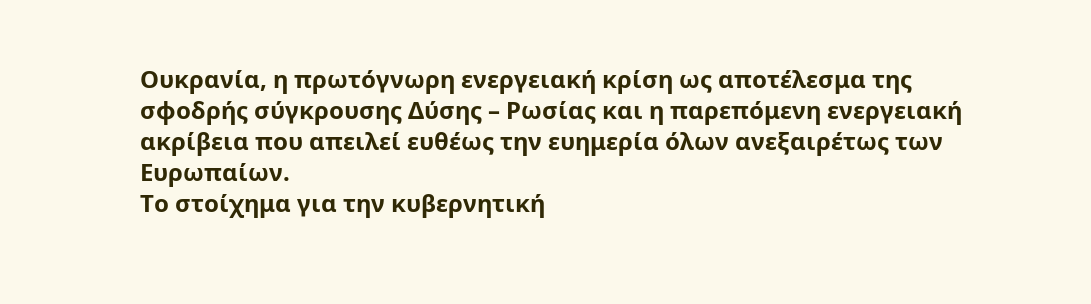Ουκρανία, η πρωτόγνωρη ενεργειακή κρίση ως αποτέλεσμα της σφοδρής σύγκρουσης Δύσης – Ρωσίας και η παρεπόμενη ενεργειακή ακρίβεια που απειλεί ευθέως την ευημερία όλων ανεξαιρέτως των Ευρωπαίων.
Το στοίχημα για την κυβερνητική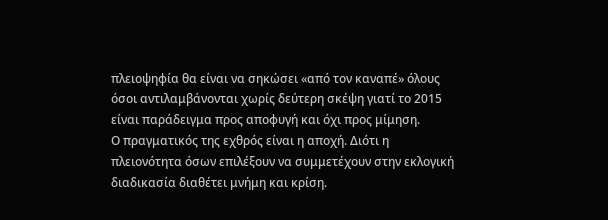πλειοψηφία θα είναι να σηκώσει «από τον καναπέ» όλους όσοι αντιλαμβάνονται χωρίς δεύτερη σκέψη γιατί το 2015 είναι παράδειγμα προς αποφυγή και όχι προς μίμηση.
Ο πραγματικός της εχθρός είναι η αποχή. Διότι η πλειονότητα όσων επιλέξουν να συμμετέχουν στην εκλογική διαδικασία διαθέτει μνήμη και κρίση.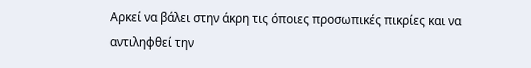Αρκεί να βάλει στην άκρη τις όποιες προσωπικές πικρίες και να αντιληφθεί την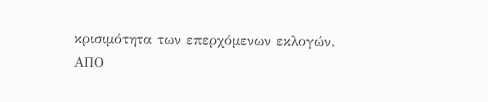κρισιμότητα των επερχόμενων εκλογών.
ΑΠΟ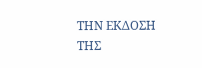ΤΗΝ ΕΚΔΟΣΗ ΤΗΣ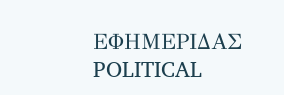ΕΦΗΜΕΡΙΔΑΣ POLITICAL